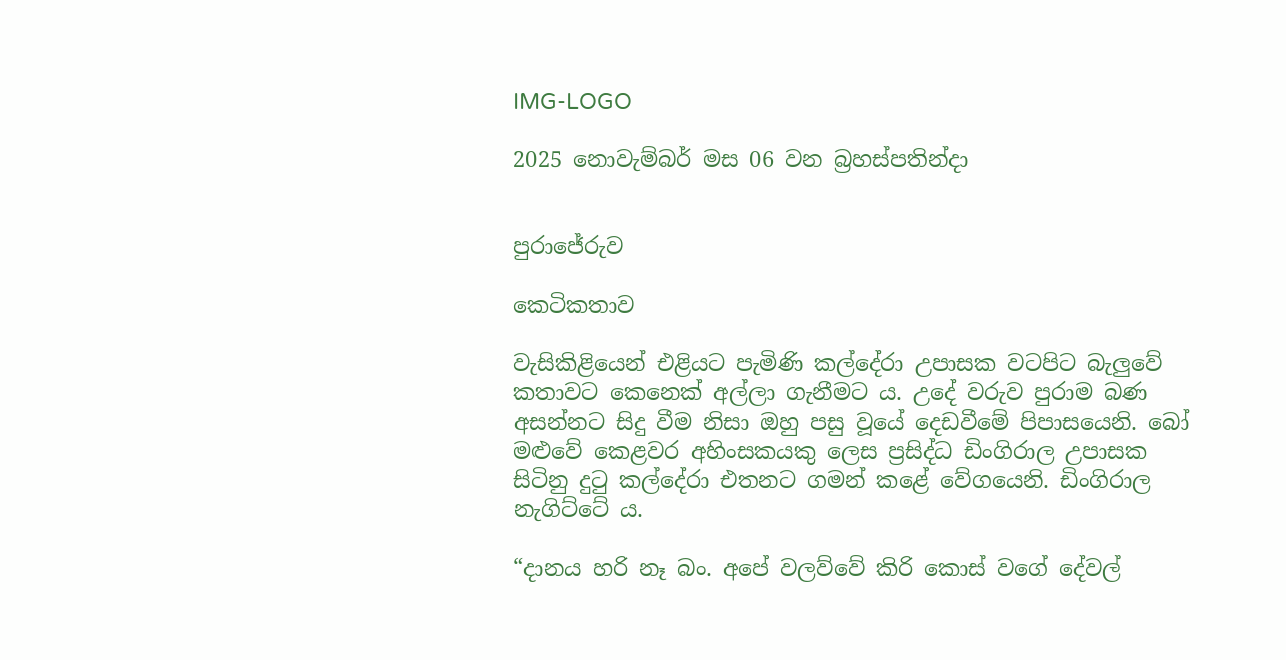IMG-LOGO

2025 නොවැම්බර් මස 06 වන බ්‍රහස්පතින්දා


පුරාජේරුව

කෙටිකතාව

වැසිකිළියෙන් එළියට පැමිණි කල්දේරා උපාසක වටපිට බැලුවේ කතාවට කෙනෙක් අල්ලා ගැනීමට ය. උදේ වරුව පුරාම බණ අසන්නට සිදු වීම නිසා ඔහු පසු වූයේ දෙඩවීමේ පිපාසයෙනි. බෝ මළුවේ කෙළවර අහිංසකයකු ලෙස ප්‍රසිද්ධ ඩිංගිරාල උපාසක සිටිනු දුටු කල්දේරා එතනට ගමන් කළේ වේගයෙනි. ඩිංගිරාල නැගිට්ටේ ය.

“දානය හරි නෑ බං. අපේ වලව්වේ කිරි කොස් වගේ දේවල්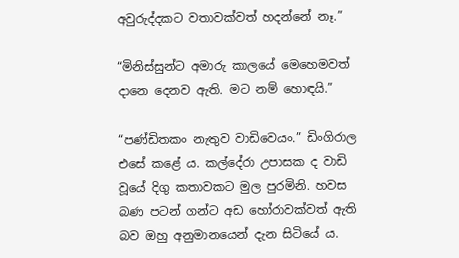අවුරුද්දකට වතාවක්වත් හදන්නේ නෑ.”

“මිනිස්සුන්ට අමාරු කාලයේ මෙහෙමවත් දානෙ දෙනව ඇති. මට නම් හොඳයි.”

“පණ්ඩිතකං නැතුව වාඩිවෙයං.” ඩිංගිරාල එසේ කළේ ය. කල්දේරා උපාසක ද වාඩි වූයේ දිගු කතාවකට මුල පුරමිනි. හවස බණ පටන් ගන්ට අඩ හෝරාවක්වත් ඇති බව ඔහු අනුමානයෙන් දැන සිටියේ ය.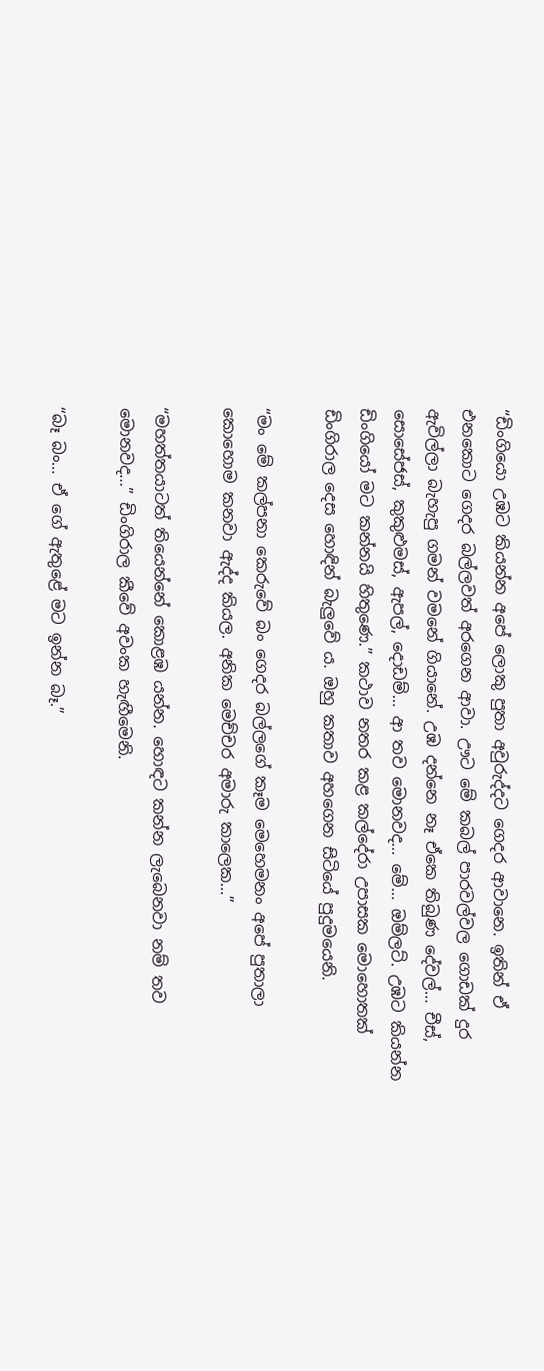“ඩිංගියො උඹට කියන්න අපේ ලොකු පුතා අවුරුද්දට ගෙදර ආවානෙ. ඉතින් ඒ එනකොට ගෙදර බල්ලවත් අරගෙන ආවා. ඌට මේ කබල් පාරවල්වල ගොඩක් දුර ඇවිල්ලා බැහැපු ගමන් වමනේ ගියානේ. උඹ දන්නෙ නෑ ඒකෙ තිබුණ දේවල්… චීස්, සොසේජස්, කුකුළුමස්, ඇපල්, දොඩම්… ආ තව මොනවද… මේ… ඔම්ලට්. උඹට කියන්න ඩිංගියෝ මට කන්නයි හිතුණෙ.” කථාව නතර කළ කල්දේරා උපාසක මොහොතක් ඩිංගිරාල දෙස හොඳින් බැලුවේ ය. ඔහු කතාව අහගෙන සිටියේ පුදුමයෙනි.

“මං මේ කල්පනා කෙරුවේ බං ගෙදර බල්ලගේ කෑම මෙහෙමනං අපේ පුතාලා කොහොම කනවා ඇද්ද කියල. අනික මෙච්චර අමාරු කාලෙක…”

“මහත්තයාටත් තියෙන්නේ කොළඹ යන්න. හොඳට කන්න ලැබෙනවා නම් තව මොනවද…” ඩිංගිරාල කීවේ අවංක හැඟීමෙනි.

“බෑ බං… ඒ ගේ ඇතුළේ මට ඉන්න බෑ.”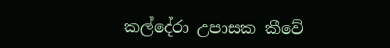කල්දේරා උපාසක කීවේ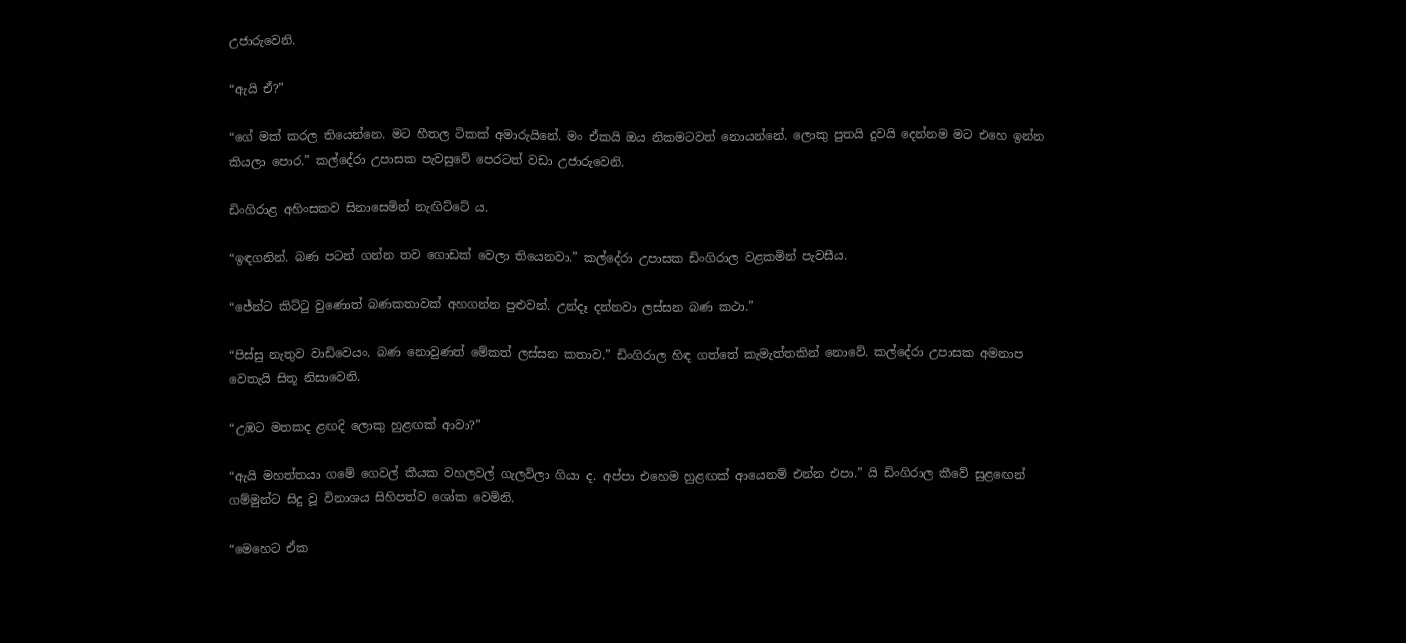උජාරුවෙනි.

“ඇයි ඒ?”

“ගේ මක්‍ කරල තියෙන්නෙ. මට හීතල ටිකක් අමාරුයිනේ. මං ඒකයි ඔය නිකමටවත් නොයන්නේ. ලොකු පුතයි දුවයි දෙන්නම මට එහෙ ඉන්න කියලා පොර.” කල්දේරා උපාසක පැවසුවේ පෙරටත් වඩා උජාරුවෙනි.

ඩිංගිරාළ අහිංසකව සිනාසෙමින් නැඟිට්ටේ ය.

“ඉඳගනින්. බණ පටන් ගන්න තව ගොඩක් වෙලා තියෙනවා.” කල්දේරා උපාසක ඩිංගිරාල වළකමින් පැවසීය.

“ජේන්ට කිට්ටු වුණොත් බණකතාවක් අහගන්න පුළුවන්. උන්දෑ දන්නවා ලස්සන බණ කථා.”

“පිස්සු නැතුව වාඩිවෙයං. බණ නොවුණත් මේකත් ලස්සන කතාව.” ඩිංගිරාල හිඳ ගත්තේ කැමැත්තකින් නොවේ. කල්දේරා උපාසක අමනාප වෙතැයි සිතූ නිසාවෙනි.

“උඹට මතකද ළඟදි ලොකු හුළඟක් ආවා?”

“ඇයි මහත්තයා ගමේ ගෙවල් කීයක වහලවල් ගැලවිලා ගියා ද. අප්පා එහෙම හුළඟක් ආයෙනම් එන්න එපා.” යි ඩිංගිරාල කීවේ සුළඟෙන් ගම්මුන්ට සිදු වූ විනාශය සිහිපත්ව ශෝක වෙමිනි.

“මෙහෙට ඒක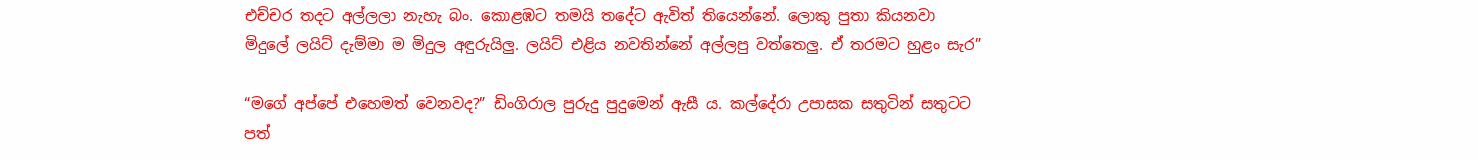එච්චර තදට අල්ලලා නැහැ බං. කොළඹට තමයි තදේට ඇවිත් තියෙන්නේ. ලොකු පුතා කියනවා මිදුලේ ලයිට් දැම්මා ම මිදුල අඳුරුයිලු. ලයිට් එළිය නවතින්නේ අල්ලපු වත්තෙලු. ඒ තරමට හුළං සැර”

“මගේ අප්පේ එහෙමත් වෙනවද?” ඩිංගිරාල පුරුදු පුදුමෙන් ඇසී ය. කල්දේරා උපාසක සතුටින් සතුටට පත්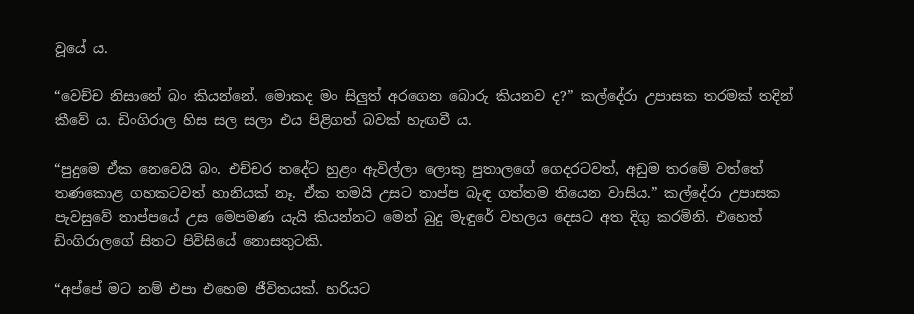වූයේ ය.

“වෙච්ච නිසානේ බං කියන්නේ. මොකද මං සිලුත් අරගෙන බොරු කියනව ද?” කල්දේරා උපාසක තරමක් තදින් කීවේ ය. ඩිංගිරාල හිස සල සලා එය පිළිගත් බවක් හැඟවී ය.

“පුදුමෙ ඒක නෙවෙයි බං. එච්චර තදේට හුළං ඇවිල්ලා ලොකු පුතාලගේ ගෙදරටවත්, අඩුම තරමේ වත්තේ තණකොළ ගහකටවත් හානියක් නෑ. ඒක තමයි උසට තාප්ප බැඳ ගත්තම තියෙන වාසිය.” කල්දේරා උපාසක පැවසුවේ තාප්පයේ උස මෙපමණ යැයි කියන්නට මෙන් බුදු මැඳුරේ වහලය දෙසට අත දිගු කරමිනි. එහෙත් ඩිංගිරාලගේ සිතට පිවිසියේ නොසතුටකි.

“අප්පේ මට නම් එපා එහෙම ජීවිතයක්. හරියට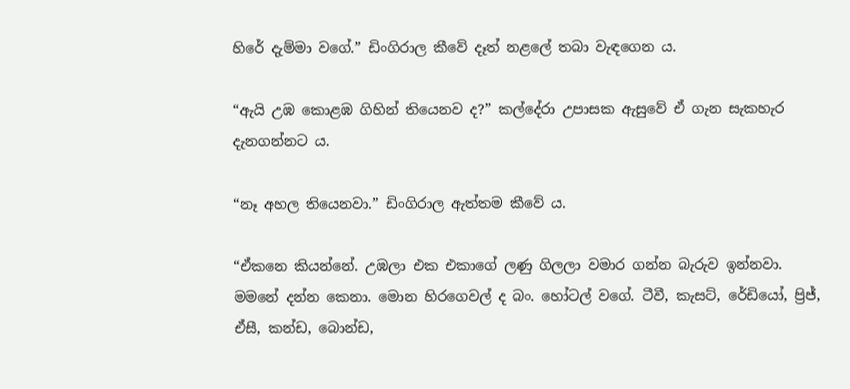හිරේ දැම්මා වගේ.” ඩිංගිරාල කීවේ දෑත් නළලේ තබා වැඳගෙන ය.

“ඇයි උඹ කොළඹ ගිහින් තියෙනව ද?” කල්දේරා උපාසක ඇසුවේ ඒ ගැන සැකහැර දැනගන්නට ය.

“නෑ අහල තියෙනවා.” ඩිංගිරාල ඇත්තම කීවේ ය.

“ඒකනෙ කියන්නේ. උඹලා එක එකාගේ ලණු ගිලලා වමාර ගන්න බැරුව ඉන්නවා. මමනේ දන්න කෙනා. මොන හිරගෙවල් ද බං. හෝටල් වගේ. ටීවී, කැසට්, රේඩියෝ, ප්‍රිජ්, ඒසී, කන්ඩ, බොන්ඩ,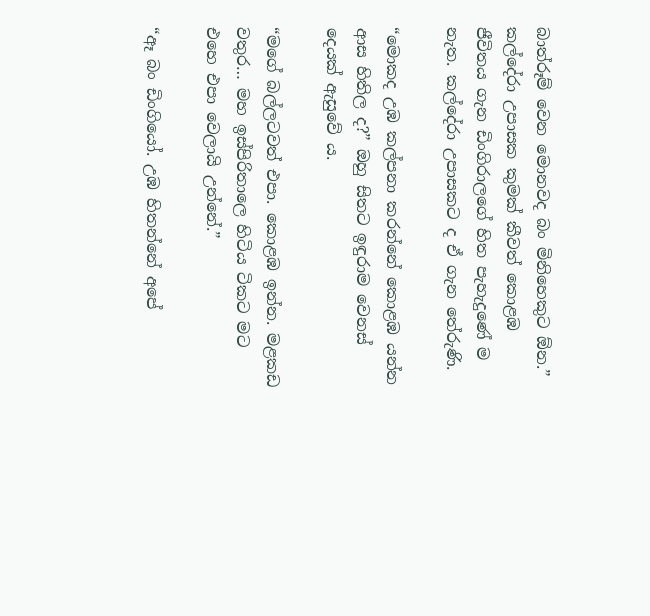බාත්රූම් වෙන මොනවද බං මිනිහෙකුට ඕන.” කල්දේරා උපාසක කුමක් කීවත් කොළඹ ජීවිතය ගැන ඩිංගිරාලගේ හිත පැහැදුණේ ම නැත. කල්දේරා උපාසකට ද ඒ ගැන තේරුණි.

“මොකද උඹ කල්පනා කරන්නේ කොළඹ යන්න ආස හිතිල ද?” ඔහු සිතට ඉඳුරාම වෙනස් දෙයක් ඇසුවේ ය.

“මගේ බල්ලටවත් එපා. කොළඹ ඉන්න. මළකඩ වතුර… මහ ඉස්පිරිතාලෙ හිටිය ටිකට මට එහෙ එපා වෙලායි උන්නේ.”

“ඈ බං ඩිංගියෝ. උඹ හිතන්නේ අපේ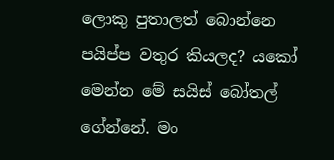ලොකු පුතාලත් බොන්නෙ පයිප්ප වතුර කියලද? යකෝ මෙන්න මේ සයිස් බෝතල් ගේන්නේ. මං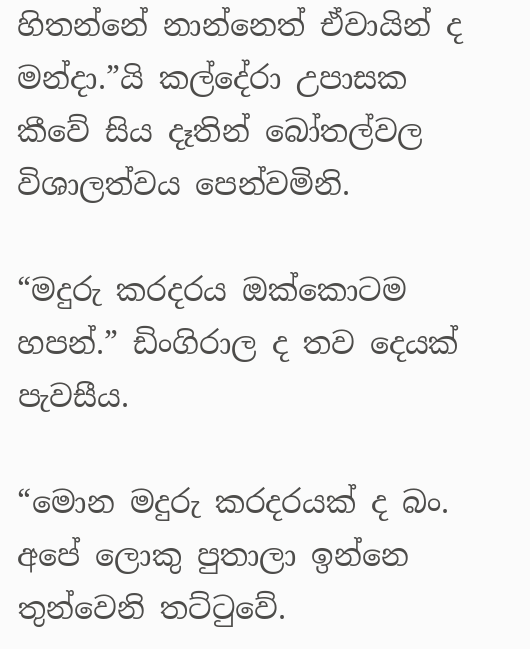හිතන්නේ නාන්නෙත් ඒවායින් ද මන්දා.”යි කල්දේරා උපාසක කීවේ සිය දෑතින් බෝතල්වල විශාලත්වය පෙන්වමිනි.

“මදුරු කරදරය ඔක්කොටම හපන්.” ඩිංගිරාල ද තව දෙයක් පැවසීය.

“මොන මදුරු කරදරයක් ද බං. අපේ ලොකු පුතාලා ඉන්නෙ තුන්වෙනි තට්ටුවේ.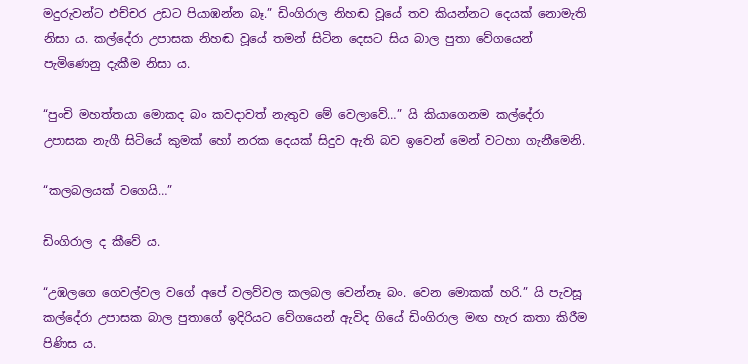මදුරුවන්ට එච්චර උඩට පියාඹන්න බෑ.” ඩිංගිරාල නිහඬ වූයේ තව කියන්නට දෙයක් නොමැති නිසා ය. කල්දේරා උපාසක නිහඬ වූයේ තමන් සිටින දෙසට සිය බාල පුතා වේගයෙන් පැමිණෙනු දැකීම නිසා ය.

“පුංචි මහත්තයා මොකද බං කවදාවත් නැතුව මේ වෙලාවේ…” යි කියාගෙනම කල්දේරා උපාසක නැගී සිටියේ කුමක් හෝ නරක දෙයක් සිදුව ඇති බව ඉවෙන් මෙන් වටහා ගැනීමෙනි.

“කලබලයක් වගෙයි…”

ඩිංගිරාල ද කීවේ ය.

“උඹලගෙ ගෙවල්වල වගේ අපේ වලව්වල කලබල වෙන්නෑ බං. වෙන මොකක් හරි.” යි පැවසූ කල්දේරා උපාසක බාල පුතාගේ ඉදිරියට වේගයෙන් ඇවිද ගියේ ඩිංගිරාල මඟ හැර කතා කිරීම පිණිස ය.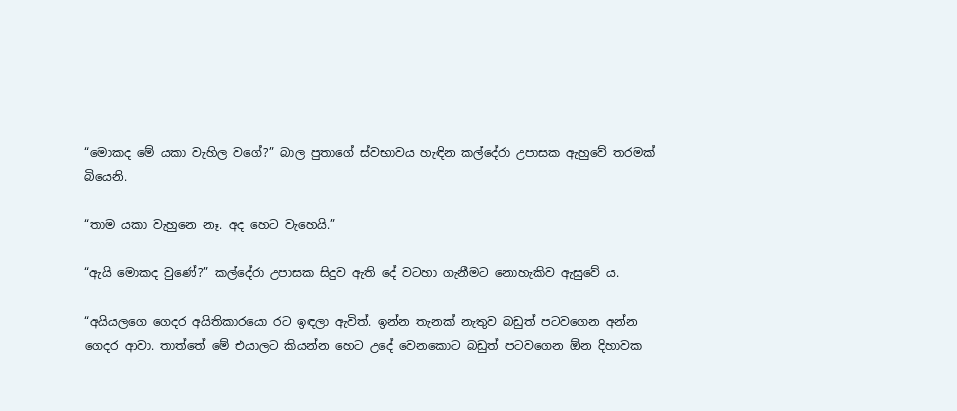“මොකද මේ යකා වැහිල වගේ?” බාල පුතාගේ ස්වභාවය හැඳින කල්දේරා උපාසක ඇහුවේ තරමක් බියෙනි.

“තාම යකා වැහුනෙ නෑ. අද හෙට වැහෙයි.”

“ඇයි මොකද වුණේ?” කල්දේරා උපාසක සිදුව ඇති දේ වටහා ගැනීමට නොහැකිව ඇසුවේ ය.

“අයියලගෙ ගෙදර අයිතිකාරයො රට ඉඳලා ඇවිත්. ඉන්න තැනක් නැතුව බඩුත් පටවගෙන අන්න ගෙදර ආවා. තාත්තේ මේ එයාලට කියන්න හෙට උදේ වෙනකොට බඩුත් පටවගෙන ඕන දිහාවක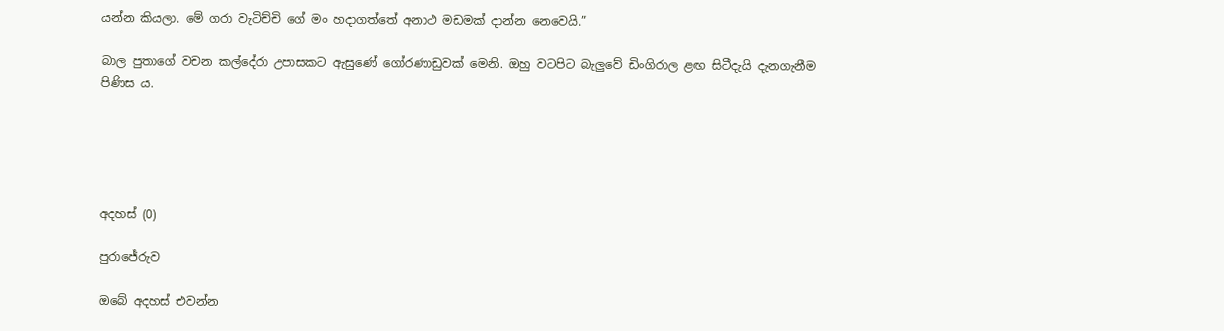යන්න කියලා. මේ ගරා වැටිච්චි ගේ මං හදාගත්තේ අනාථ මඩමක් දාන්න නෙවෙයි.”

බාල පුතාගේ වචන කල්දේරා උපාසකට ඇසුණේ ගෝරණාඩුවක් මෙනි. ඔහු වටපිට බැලුවේ ඩිංගිරාල ළඟ සිටීදැයි දැනගැනීම පිණිස ය.





අදහස් (0)

පුරාජේරුව

ඔබේ අදහස් එවන්න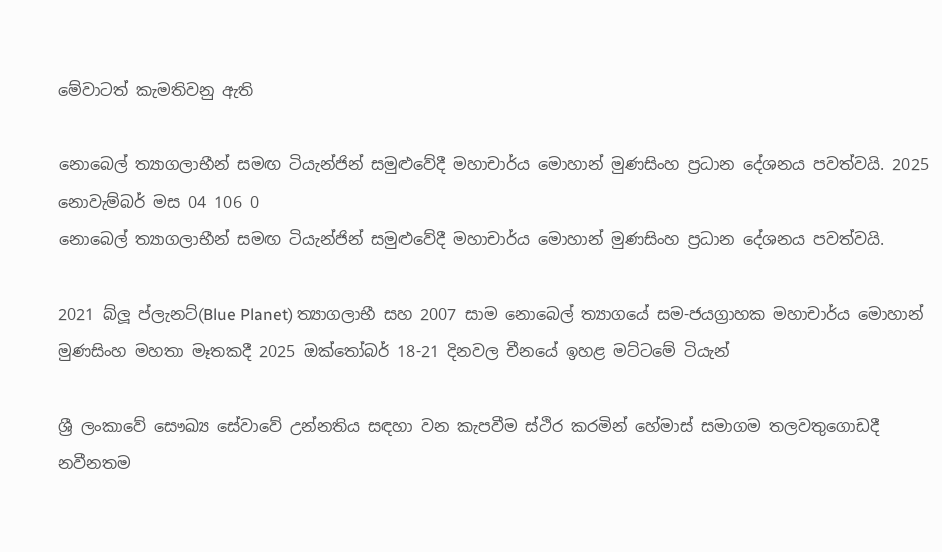මේවාටත් කැමතිවනු ඇති

නොබෙල් ත්‍යාගලාභීන් සමඟ ටියැන්ජින් සමුළුවේදී මහාචාර්ය මොහාන් මුණසිංහ ප්‍රධාන දේශනය පවත්වයි. 2025 නොවැම්බර් මස 04 106 0
නොබෙල් ත්‍යාගලාභීන් සමඟ ටියැන්ජින් සමුළුවේදී මහාචාර්ය මොහාන් මුණසිංහ ප්‍රධාන දේශනය පවත්වයි.

2021 බ්ලූ ප්ලැනට්(Blue Planet) ත්‍යාගලාභී සහ 2007 සාම නොබෙල් ත්‍යාගයේ සම-ජයග්‍රාහක මහාචාර්ය මොහාන් මුණසිංහ මහතා මෑතකදී 2025 ඔක්තෝබර් 18-21 දිනවල චීනයේ ඉහළ මට්ටමේ ටියැන්

ශ්‍රී ලංකාවේ සෞඛ්‍ය සේවාවේ උන්නතිය සඳහා වන කැපවීම ස්ථිර කරමින් හේමාස් සමාගම තලවතුගොඩදී නවීනතම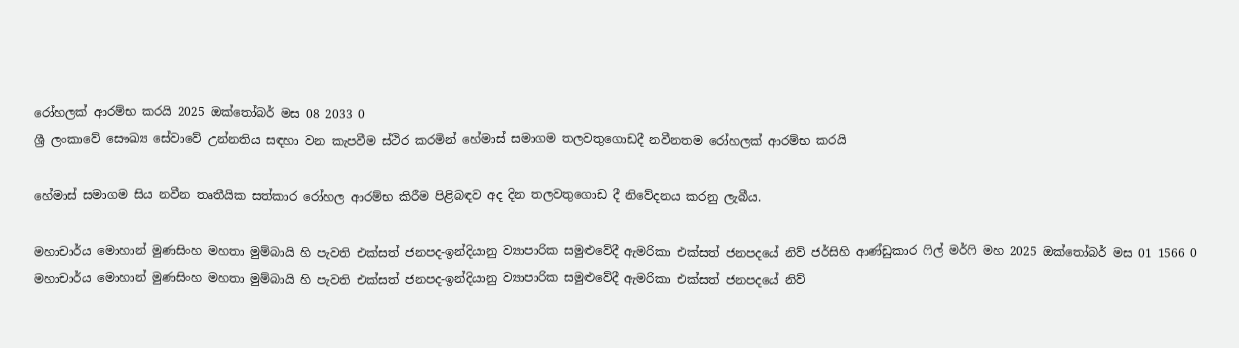රෝහලක් ආරම්භ කරයි 2025 ඔක්තෝබර් මස 08 2033 0
ශ්‍රී ලංකාවේ සෞඛ්‍ය සේවාවේ උන්නතිය සඳහා වන කැපවීම ස්ථිර කරමින් හේමාස් සමාගම තලවතුගොඩදී නවීනතම රෝහලක් ආරම්භ කරයි

හේමාස් සමාගම සිය නවීන තෘතීයික සත්කාර රෝහල ආරම්භ කිරීම පිළිබඳව අද දින තලවතුගොඩ දී නිවේදනය කරනු ලැබීය.

මහාචාර්ය මොහාන් මුණසිංහ මහතා මුම්බායි හි පැවති එක්සත් ජනපද-ඉන්දියානු ව්‍යාපාරික සමුළුවේදී ඇමරිකා එක්සත් ජනපදයේ නිව් ජර්සිහි ආණ්ඩුකාර ෆිල් මර්ෆි මහ 2025 ඔක්තෝබර් මස 01 1566 0
මහාචාර්ය මොහාන් මුණසිංහ මහතා මුම්බායි හි පැවති එක්සත් ජනපද-ඉන්දියානු ව්‍යාපාරික සමුළුවේදී ඇමරිකා එක්සත් ජනපදයේ නිව්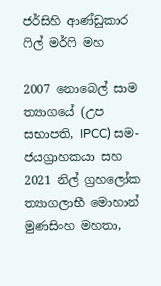ජර්සිහි ආණ්ඩුකාර ෆිල් මර්ෆි මහ

2007 නොබෙල් සාම ත්‍යාගයේ (උප සභාපති, IPCC) සම-ජයග්‍රාහකයා සහ 2021 නිල් ග්‍රහලෝක ත්‍යාගලාභී මොහාන් මුණසිංහ මහතා,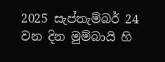2025 සැප්තැම්බර් 24 වන දින මුම්බායි හි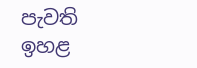පැවති ඉහළ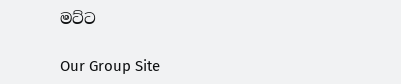මට්ට

Our Group Site